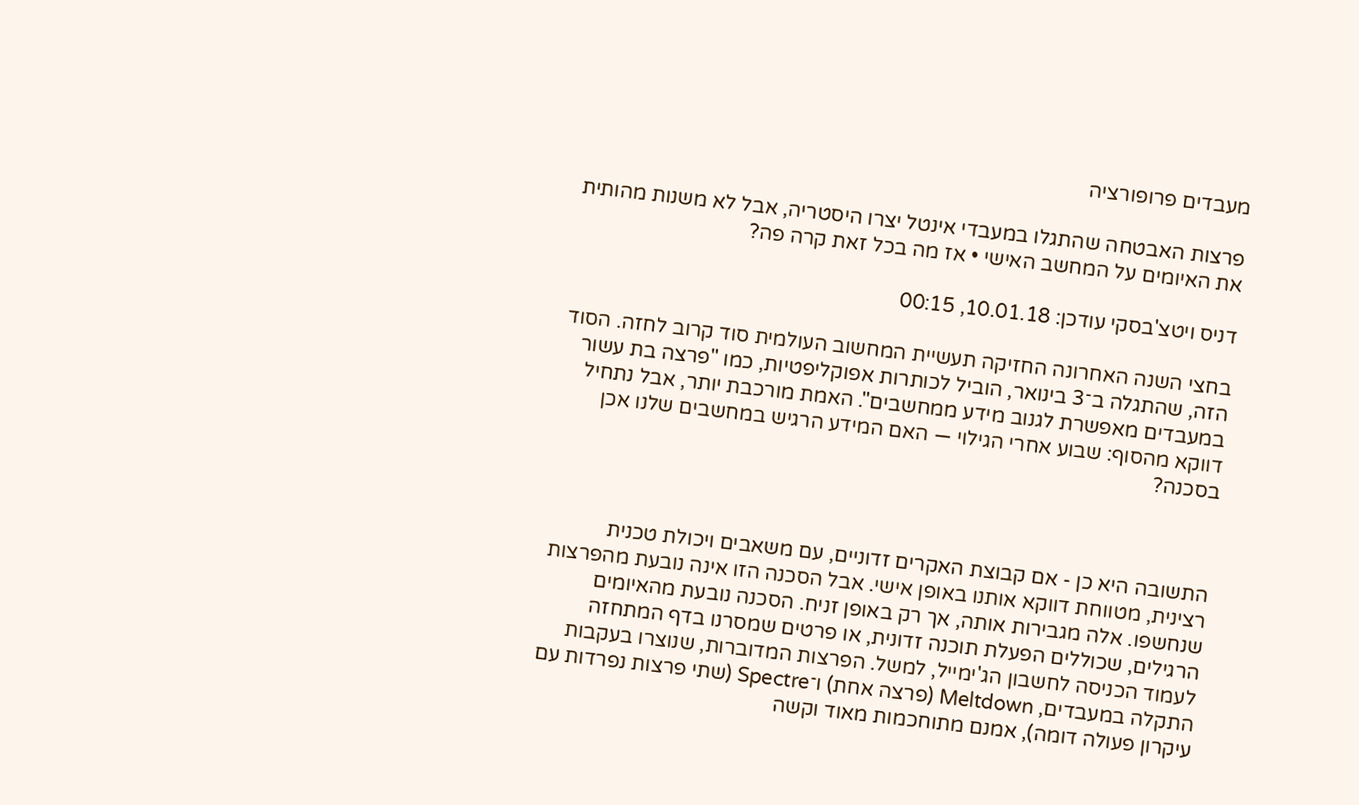מעבדים פרופורציה

פרצות האבטחה שהתגלו במעבדי אינטל יצרו היסטריה, אבל לא משנות מהותית את האיומים על המחשב האישי • אז מה בכל זאת קרה פה?

דניס ויטצ'בסקי עודכן: 10.01.18, 00:15

בחצי השנה האחרונה החזיקה תעשיית המחשוב העולמית סוד קרוב לחזה. הסוד הזה, שהתגלה ב־3 בינואר, הוביל לכותרות אפוקליפטיות, כמו "פרצה בת עשור במעבדים מאפשרת לגנוב מידע ממחשבים". האמת מורכבת יותר, אבל נתחיל דווקא מהסוף: שבוע אחרי הגילוי — האם המידע הרגיש במחשבים שלנו אכן בסכנה?



התשובה היא כן - אם קבוצת האקרים זדוניים, עם משאבים ויכולת טכנית רצינית, מטווחת דווקא אותנו באופן אישי. אבל הסכנה הזו אינה נובעת מהפרצות שנחשפו. אלה מגבירות אותה, אך רק באופן זניח. הסכנה נובעת מהאיומים הרגילים, שכוללים הפעלת תוכנה זדונית, או פרטים שמסרנו בדף המתחזה לעמוד הכניסה לחשבון הג'ימייל, למשל. הפרצות המדוברות, שנוצרו בעקבות התקלה במעבדים, Meltdown (פרצה אחת) ו־Spectre (שתי פרצות נפרדות עם עיקרון פעולה דומה), אמנם מתוחכמות מאוד וקשה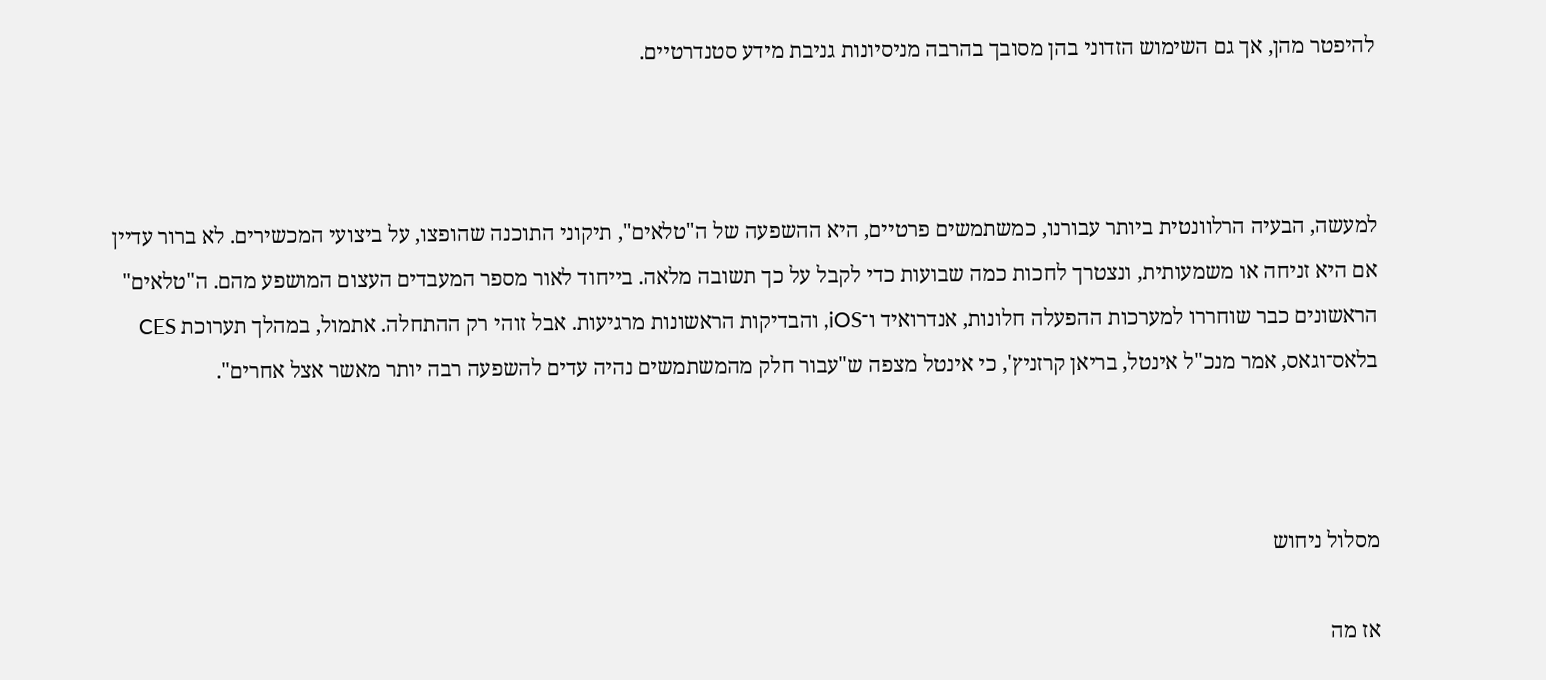להיפטר מהן, אך גם השימוש הזדוני בהן מסובך בהרבה מניסיונות גניבת מידע סטנדרטיים.



למעשה, הבעיה הרלוונטית ביותר עבורנו, כמשתמשים פרטיים, היא ההשפעה של ה"טלאים", תיקוני התוכנה שהופצו, על ביצועי המכשירים. לא ברור עדיין אם היא זניחה או משמעותית, ונצטרך לחכות כמה שבועות כדי לקבל על כך תשובה מלאה. בייחוד לאור מספר המעבדים העצום המושפע מהם. ה"טלאים" הראשונים כבר שוחררו למערכות ההפעלה חלונות, אנדרואיד ו־iOS, והבדיקות הראשונות מרגיעות. אבל זוהי רק ההתחלה. אתמול, במהלך תערוכת CES בלאס־וגאס, אמר מנכ"ל אינטל, בריאן קרזניץ', כי אינטל מצפה ש"עבור חלק מהמשתמשים נהיה עדים להשפעה רבה יותר מאשר אצל אחרים".



מסלול ניחוש

אז מה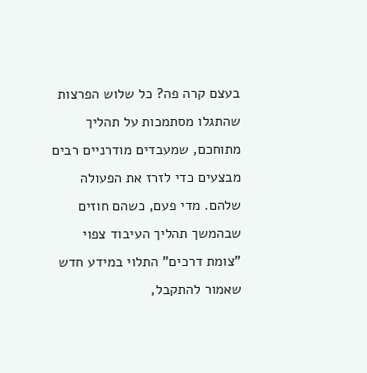בעצם קרה פה? כל שלוש הפרצות שהתגלו מסתמכות על תהליך מתוחכם, שמעבדים מודרניים רבים מבצעים כדי לזרז את הפעולה שלהם. מדי פעם, כשהם חוזים שבהמשך תהליך העיבוד צפוי "צומת דרכים" התלוי במידע חדש שאמור להתקבל,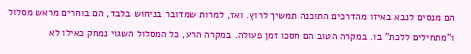הם מנסים לנבא באיזו מהדרכים התוכנה תמשיך לרוץ. ואז, למרות שמדובר בניחוש בלבד, הם בוחרים מראש מסלול ו"מתחילים ללכת" בו. במקרה הטוב הם חסכו זמן פעולה. במקרה הרע, כל המסלול השגוי נמחק כאילו לא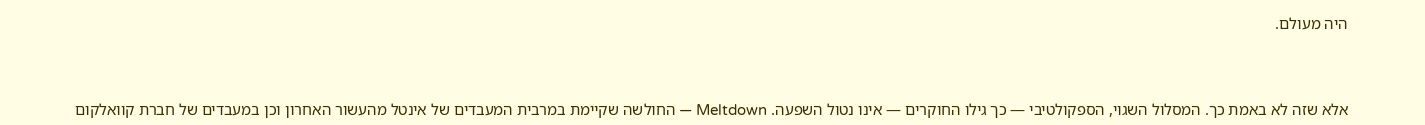היה מעולם.



אלא שזה לא באמת כך. המסלול השגוי, הספקולטיבי — כך גילו החוקרים — אינו נטול השפעה. Meltdown — החולשה שקיימת במרבית המעבדים של אינטל מהעשור האחרון וכן במעבדים של חברת קוואלקום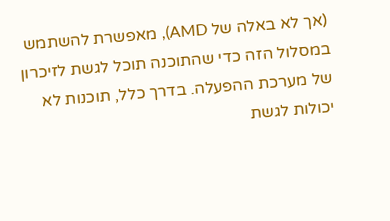(אך לא באלה של AMD), מאפשרת להשתמש במסלול הזה כדי שהתוכנה תוכל לגשת לזיכרון של מערכת ההפעלה. בדרך כלל, תוכנות לא יכולות לגשת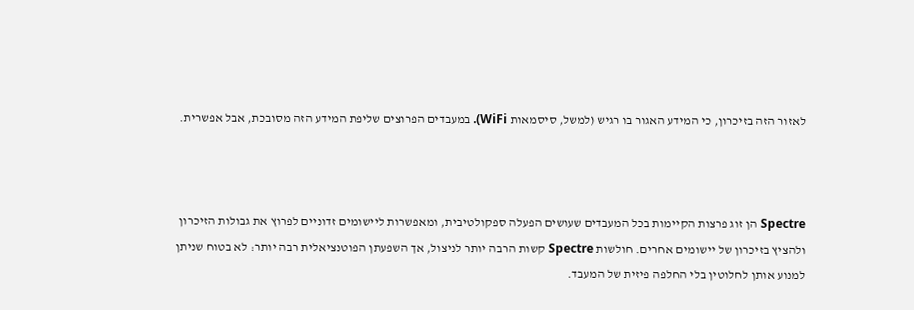לאזור הזה בזיכרון, כי המידע האגור בו רגיש (למשל, סיסמאות WiFi). במעבדים הפרוצים שליפת המידע הזה מסובכת, אבל אפשרית.



Spectre הן זוג פרצות הקיימות בכל המעבדים שעושים הפעלה ספקולטיבית, ומאפשרות ליישומים זדוניים לפרוץ את גבולות הזיכרון ולהציץ בזיכרון של יישומים אחרים. חולשות Spectre קשות הרבה יותר לניצול, אך השפעתן הפוטנציאלית רבה יותר: לא בטוח שניתן למנוע אותן לחלוטין בלי החלפה פיזית של המעבד.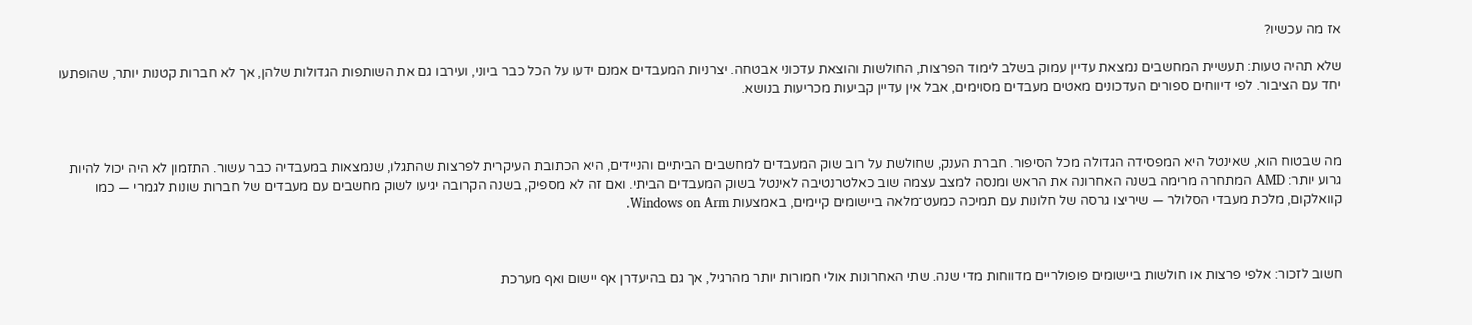אז מה עכשיו?

שלא תהיה טעות: תעשיית המחשבים נמצאת עדיין עמוק בשלב לימוד הפרצות, החולשות והוצאת עדכוני אבטחה. יצרניות המעבדים אמנם ידעו על הכל כבר ביוני, ועירבו גם את השותפות הגדולות שלהן, אך לא חברות קטנות יותר, שהופתעו יחד עם הציבור. לפי דיווחים ספורים העדכונים מאטים מעבדים מסוימים, אבל אין עדיין קביעות מכריעות בנושא.



מה שבטוח הוא, שאינטל היא המפסידה הגדולה מכל הסיפור. חברת הענק, שחולשת על רוב שוק המעבדים למחשבים הביתיים והניידים, היא הכתובת העיקרית לפרצות שהתגלו, שנמצאות במעבדיה כבר עשור. התזמון לא היה יכול להיות גרוע יותר: AMD המתחרה מרימה בשנה האחרונה את הראש ומנסה למצב עצמה שוב כאלטרנטיבה לאינטל בשוק המעבדים הביתי. ואם זה לא מספיק, בשנה הקרובה יגיעו לשוק מחשבים עם מעבדים של חברות שונות לגמרי — כמו קוואלקום, מלכת מעבדי הסלולר — שיריצו גרסה של חלונות עם תמיכה כמעט־מלאה ביישומים קיימים, באמצעות Windows on Arm.



חשוב לזכור: אלפי פרצות או חולשות ביישומים פופולריים מדווחות מדי שנה. שתי האחרונות אולי חמורות יותר מהרגיל, אך גם בהיעדרן אף יישום ואף מערכת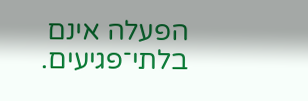הפעלה אינם בלתי־פגיעים.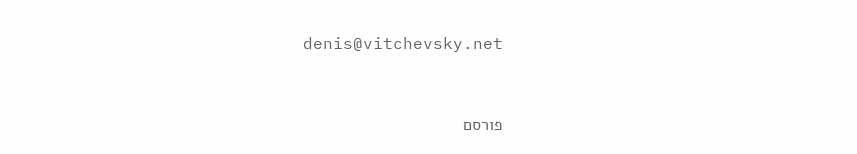denis@vitchevsky.net


פורסם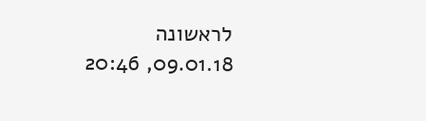לראשונה 09.01.18, 20:46